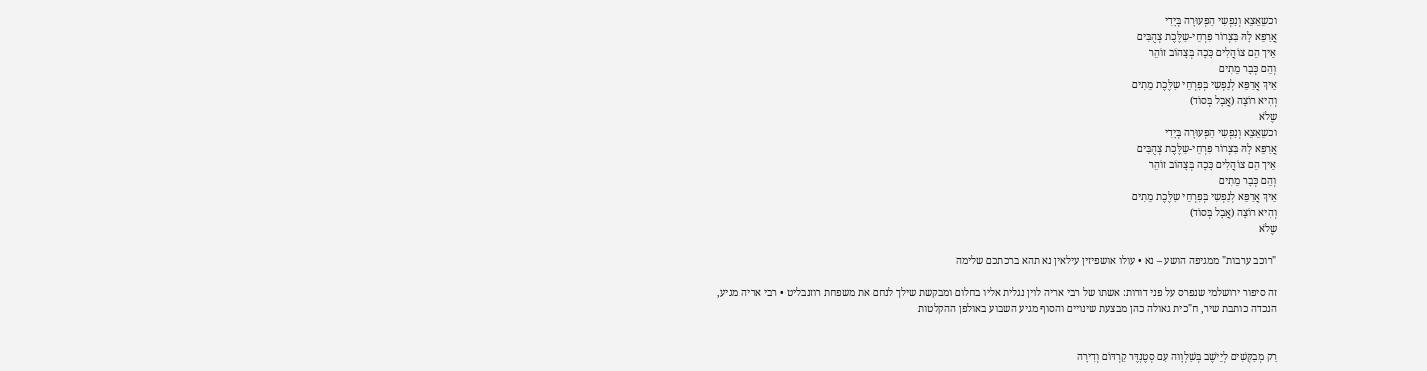וכשֵאֵצֵא וְנַפְשִי הַפְּעוּרָה בְּיָדִי
אֲרַפֵּא לָהּ בִּצְרוֹר פִּרְחֵי-שַלֶּכֶת צְהֻבִּים
אֵיך הֵם צוֹהֲלִים כָּכָה בְּצָהוֹב זוֹהֵר
וְהֵם כְּבָר מֵתִים
אֵיךְ אֲרַפֵּא לְנַפְשִי בְּפִרְחֵי שַלֶּכֶת מֵתִים
וְהִיא רוֹצָה (אֲבָל בְּסוֹד)
שֶלֹא
וכשֵאֵצֵא וְנַפְשִי הַפְּעוּרָה בְּיָדִי
אֲרַפֵּא לָהּ בִּצְרוֹר פִּרְחֵי-שַלֶּכֶת צְהֻבִּים
אֵיך הֵם צוֹהֲלִים כָּכָה בְּצָהוֹב זוֹהֵר
וְהֵם כְּבָר מֵתִים
אֵיךְ אֲרַפֵּא לְנַפְשִי בְּפִרְחֵי שַלֶּכֶת מֵתִים
וְהִיא רוֹצָה (אֲבָל בְּסוֹד)
שֶלֹא

"רוכב ערבות" ממגיפה הושע – נא • עולו אושפיזין עילאין נא תהא ברכתכם שלימה

זה סיפור ירושלמי שנפרס על פני דורות: אשתו של רבי אריה לוין נגלית אליו בחלום ומבקשת שילך לנחם את משפחת רוזנבליט • רבי אריה מגיע, הנכדה כותבת שיר, ח"כית גאולה כהן מבצעת שינויים והסוף מגיע השבוע באולפן ההקלטות


רַק מְבַקְּשִׁים לְיֵישֶׁב בְּשַׁלְוָוה עִם סְטֶנְדֶּר קַרְדּוֹם וְדִירָה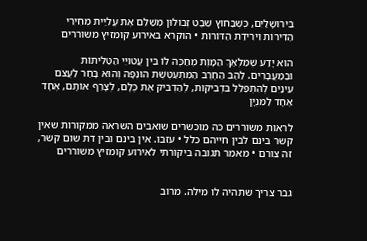בִּירוּשָׁלַיִם, כְּשֶׁבַּחוּץ שֵׁבֶט זְבוּלוּן מְשַׁלֵּם אֶת עֲלִיַּית מְחִירֵי הַדִּירוֹת וִירִידַת הַדּוֹרוֹת • הוקרא באירוע קומזיץ משוררים

הוּא יָדַע שֶׁמַּלְאַךְ הַמָּוֶת מְחַכֶּה לוֹ בֵּין עֲטוּיֵי הַטַּלִּיתוֹת וּבַמַּעֲבָרִים. לַהַב הַחֶרֶב הַמִּתְעַטֶּשֶׁת הוּנְפָה וְהוּא בָּחַר לַעֲצֹם עֵינַיִם לְהִתְפַּלֵּל בִּדְבִיקוּת, לְהַדְבִּיק אֶת כֻּלָּם, לְצָרֵף אוֹתָם, אֶחָד אֶחָד לַמִּנְיָן

לראות משוררים כה מוכשרים שואבים השראה ממקורות שאין קשר בינם לבין חייהם כלל • עזבו. אין בינם ובין דת שום קשר, זה צורם • מאמר תגובה ביקורתי לאירוע קומזיץ משוררים


גבר צריך שתהיה לו מילה. מרוב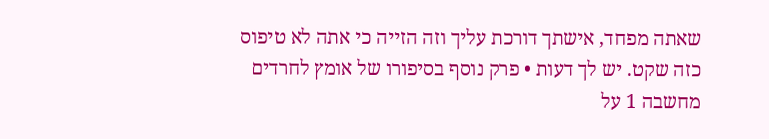שאתה מפחד, אישתך דורכת עליך וזה הזייה כי אתה לא טיפוס כזה שקט. יש לך דעות • פרק נוסף בסיפורו של אומץ לחרדים
מחשבה 1 על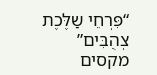“פִּרְחֵי שַלֶּכֶת צְהֻבִּים”
מקסים